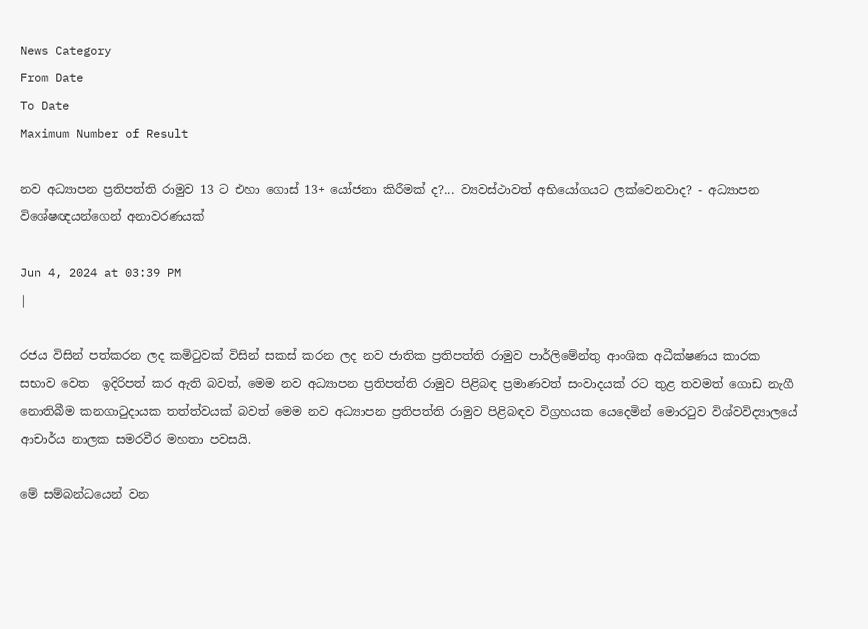News Category
From Date
To Date
Maximum Number of Result

නව අධ්‍යාපන ප්‍රතිපත්ති රාමුව 13 ට එහා ගොස් 13+ යෝජනා කිරීමක් ද?... ව්‍යවස්ථාවත් අභියෝගයට ලක්වෙනවාද? - අධ්‍යාපන විශේෂඥයන්ගෙන් අනාවරණයක්

Jun 4, 2024 at 03:39 PM
|

රජය විසින් පත්කරන ලද කමිටුවක් විසින් සකස් කරන ලද නව ජාතික ප්‍රතිපත්ති රාමුව පාර්ලිමේන්තු ආංශික අධීක්ෂණය කාරක සභාව වෙත  ඉදිරිපත් කර ඇති බවත්, මෙම නව අධ්‍යාපන ප්‍රතිපත්ති රාමුව පිළිබඳ ප්‍රමාණවත් සංවාදයක් රට තුළ තවමත් ගොඩ නැගී නොතිබීම කනගාටුදායක තත්ත්වයක් බවත් මෙම නව අධ්‍යාපන ප්‍රතිපත්ති රාමුව පිළිබඳව විග්‍රහයක යෙදෙමින් මොරටුව විශ්වවිද්‍යාලයේ ආචාර්ය නාලක සමරවීර මහතා පවසයි.

මේ සම්බන්ධයෙන් වන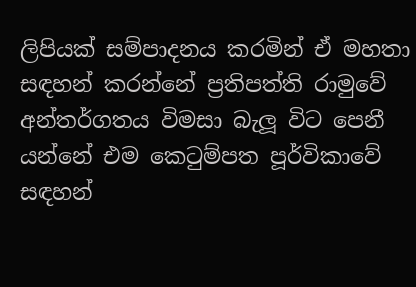ලිපියක් සම්පාදනය කරමින් ඒ මහතා සඳහන් කරන්නේ ප්‍රතිපත්ති රාමුවේ අන්තර්ගතය විමසා බැලූ විට පෙනී යන්නේ එම කෙටුම්පත පූර්විකාවේ සඳහන්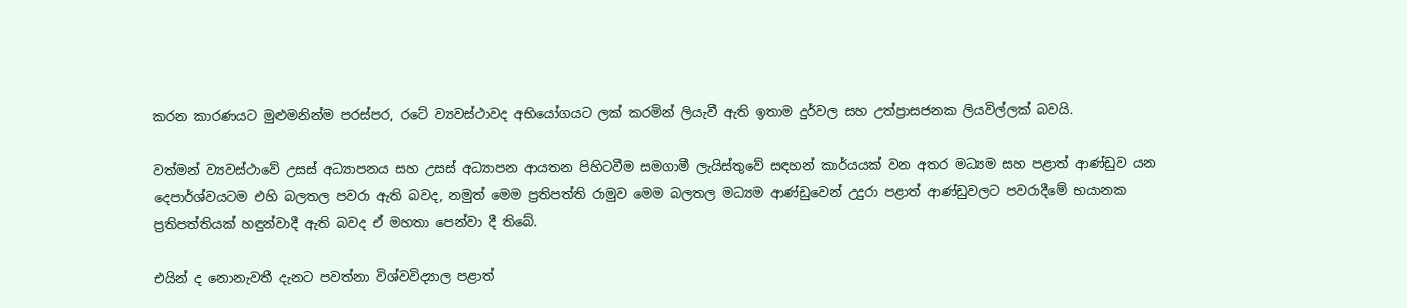කරන කාරණයට මුළුමනින්ම පරස්පර, රටේ ව්‍යවස්ථාවද අභියෝගයට ලක් කරමින් ලියැවී ඇති ඉතාම දුර්වල සහ උත්ප්‍රාසජනක ලියවිල්ලක් බවයි.

වත්මන් ව්‍යවස්ථාවේ උසස් අධ්‍යාපනය සහ උසස් අධ්‍යාපන ආයතන පිහිටවීම සමගාමී ලැයිස්තුවේ සඳහන් කාර්යයක් වන අතර මධ්‍යම සහ පළාත් ආණ්ඩුව යන දෙපාර්ශ්වයටම එහි බලතල පවරා ඇති බවද, නමුත් මෙම ප්‍රතිපත්ති රාමුව මෙම බලතල මධ්‍යම ආණ්ඩුවෙන් උදුරා පළාත් ආණ්ඩුවලට පවරාදීමේ භයානක ප්‍රතිපත්තියක් හඳුන්වාදී ඇති බවද ඒ මහතා පෙන්වා දී තිබේ.

එයින් ද නොනැවතී දැනට පවත්නා විශ්වවිද්‍යාල පළාත්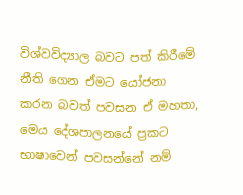විශ්වවිද්‍යාල බවට පත් කිරීමේ නීති ගෙන ඒමට යෝජනා කරන බවත් පවසන ඒ මහතා, මෙය දේශපාලනයේ ප්‍රකට භාෂාවෙන් පවසන්නේ නම්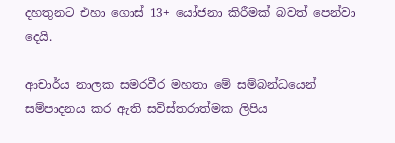දහතුනට එහා ගොස් 13+ යෝජනා කිරීමක් බවත් පෙන්වා දෙයි.

ආචාර්ය නාලක සමරවීර මහතා මේ සම්බන්ධයෙන් සම්පාදනය කර ඇති සවිස්තරාත්මක ලිපිය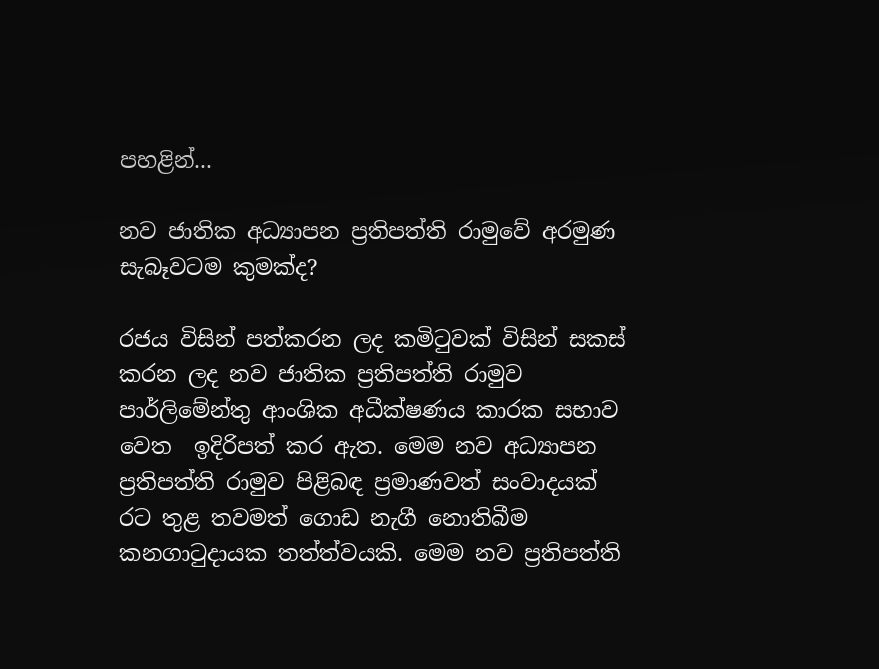පහළින්...

නව ජාතික අධ්‍යාපන ප්‍රතිපත්ති රාමුවේ අරමුණ සැබෑවටම කුමක්ද?

රජය විසින් පත්කරන ලද කමිටුවක් විසින් සකස් කරන ලද නව ජාතික ප්‍රතිපත්ති රාමුව පාර්ලිමේන්තු ආංශික අධීක්ෂණය කාරක සභාව වෙත  ඉදිරිපත් කර ඇත. මෙම නව අධ්‍යාපන ප්‍රතිපත්ති රාමුව පිළිබඳ ප්‍රමාණවත් සංවාදයක් රට තුළ තවමත් ගොඩ නැගී නොතිබීම කනගාටුදායක තත්ත්වයකි. මෙම නව ප්‍රතිපත්ති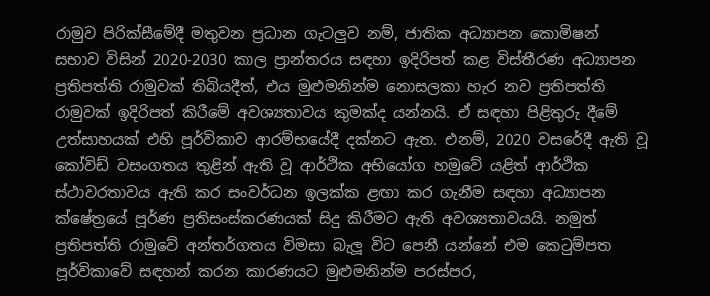රාමුව පිරික්සීමේදී මතුවන ප්‍රධාන ගැටලුව නම්, ජාතික අධ්‍යාපන කොමිෂන් සභාව විසින් 2020-2030 කාල ප්‍රාන්තරය සඳහා ඉදිරිපත් කළ විස්තීරණ අධ්‍යාපන ප්‍රතිපත්ති රාමුවක් තිබියදීත්, එය මුළුමනින්ම නොසලකා හැර නව ප්‍රතිපත්ති රාමුවක් ඉදිරිපත් කිරීමේ අවශ්‍යතාවය කුමක්ද යන්නයි. ඒ සඳහා පිළිතුරු දීමේ උත්සාහයක් එහි පූර්විකාව ආරම්භයේදී දක්නට ඇත. එනම්, 2020 වසරේදී ඇති වූ කෝවිඩ් වසංගතය තුළින් ඇති වූ ආර්ථික අභියෝග හමුවේ යළිත් ආර්ථික ස්ථාවරතාවය ඇති කර සංවර්ධන ඉලක්ක ළඟා කර ගැනීම සඳහා අධ්‍යාපන ක්ෂේත්‍රයේ පූර්ණ ප්‍රතිසංස්කරණයක් සිදු කිරීමට ඇති අවශ්‍යතාවයයි. නමුත් ප්‍රතිපත්ති රාමුවේ අන්තර්ගතය විමසා බැලූ විට පෙනී යන්නේ එම කෙටුම්පත පූර්විකාවේ සඳහන් කරන කාරණයට මුළුමනින්ම පරස්පර,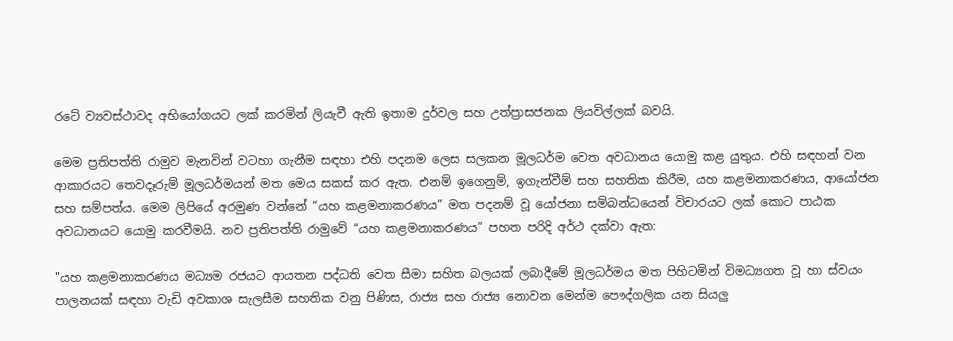රටේ ව්‍යවස්ථාවද අභියෝගයට ලක් කරමින් ලියැවී ඇති ඉතාම දුර්වල සහ උත්ප්‍රාසජනක ලියවිල්ලක් බවයි.

මෙම ප්‍රතිපත්ති රාමුව මැනවින් වටහා ගැනීම සඳහා එහි පදනම ලෙස සලකන මූලධර්ම වෙත අවධානය යොමු කළ යුතුය. එහි සඳහන් වන ආකාරයට තෙවදෑරුම් මූලධර්මයන් මත මෙය සකස් කර ඇත. එනම් ඉගෙනුම්, ඉගැන්වීම් සහ සහතික කිරීම, යහ කළමනාකරණය, ආයෝජන සහ සම්පත්ය. මෙම ලිපියේ අරමුණ වන්නේ “යහ කළමනාකරණය” මත පදනම් වූ යෝජනා සම්බන්ධයෙන් විචාරයට ලක් කොට පාඨක අවධානයට යොමු කරවීමයි. නව ප්‍රතිපත්ති රාමුවේ “යහ කළමනාකරණය” පහත පරිදි අර්ථ දක්වා ඇත:

"යහ කළමනාකරණය මධ්‍යම රජයට ආයතන පද්ධති වෙත සීමා සහිත බලයක් ලබාදීමේ මූලධර්මය මත පිහිටමින් විමධ්‍යගත වූ හා ස්වයං පාලනයක් සඳහා වැඩි අවකාශ සැලසීම සහතික වනු පිණිස, රාජ්‍ය සහ රාජ්‍ය නොවන මෙන්ම පෞද්ගලික යන සියලු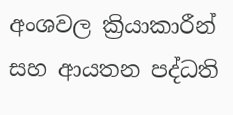අංශවල ක්‍රියාකාරීන් සහ ආයතන පද්ධති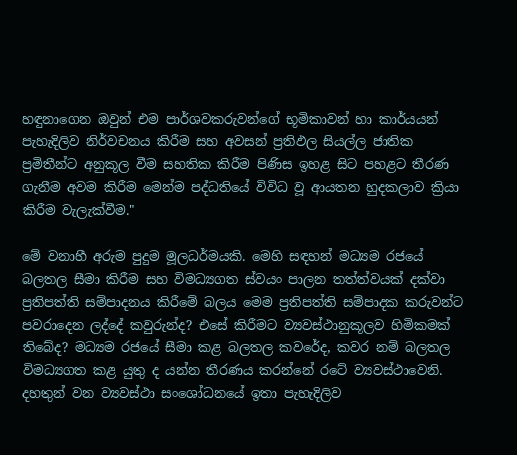හඳුනාගෙන ඔවුන් එම පාර්ශවකරුවන්ගේ භූමිකාවන් හා කාර්යයන් පැහැදිලිව නිර්වචනය කිරීම සහ අවසන් ප්‍රතිඵල සියල්ල ජාතික ප්‍රමිතීන්ට අනුකූල වීම සහතික කිරීම පිණිස ඉහළ සිට පහළට තීරණ ගැනීම අවම කිරීම මෙන්ම පද්ධතියේ විවිධ වූ ආයතන හුදකලාව ක්‍රියා කිරීම වැලැක්වීම."

මේ වනාහී අරුම පුදුම මූලධර්මයකි. මෙහි සඳහන් මධ්‍යම රජයේ බලතල සීමා කිරීම සහ විමධ්‍යගත ස්වයං පාලන තත්ත්වයක් දක්වා ප්‍රතිපත්ති සම්පාදනය කිරීමේ බලය මෙම ප්‍රතිපත්ති සම්පාදක කරුවන්ට පවරාදෙන ලද්දේ කවුරුන්ද? එසේ කිරීමට ව්‍යවස්ථානුකූලව හිමිකමක් තිබේද? මධ්‍යම රජයේ සීමා කළ බලතල කවරේද, කවර නම් බලතල විමධ්‍යගත කළ යුතු ද යන්න තීරණය කරන්නේ රටේ ව්‍යවස්ථාවෙනි. දහතුන් වන ව්‍යවස්ථා සංශෝධනයේ ඉතා පැහැදිලිව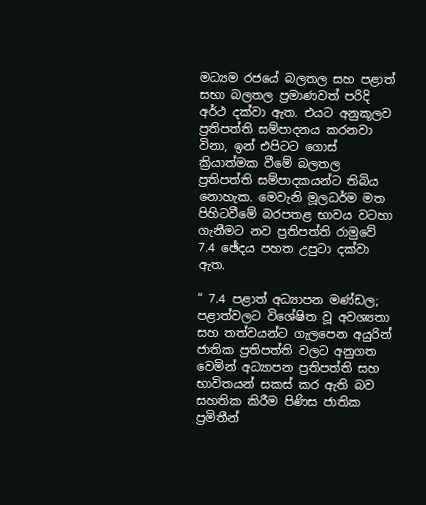මධ්‍යම රජයේ බලතල සහ පළාත් සභා බලතල ප්‍රමාණවත් පරිදි අර්ථ දක්වා ඇත. එයට අනුකූලව ප්‍රතිපත්ති සම්පාදනය කරනවා විනා, ඉන් එපිටට ගොස් ක්‍රියාත්මක වීමේ බලතල ප්‍රතිපත්ති සම්පාදකයන්ට තිබිය නොහැක. මෙවැනි මූලධර්ම මත පිහිටවීමේ බරපතළ භාවය වටහා ගැනීමට නව ප්‍රතිපත්ති රාමුවේ 7.4 ඡේදය පහත උපුටා දක්වා ඇත.

“ 7.4 පළාත් අධ්‍යාපන මණ්ඩල; පළාත්වලට විශේෂිත වූ අවශ්‍යතා සහ තත්වයන්ට ගැලපෙන අයුරින් ජාතික ප්‍රතිපත්ති වලට අනුගත වෙමින් අධ්‍යාපන ප්‍රතිපත්ති සහ භාවිතයන් සකස් කර ඇති බව සහතික කිරීම පිණිස ජාතික ප්‍රමිතීන්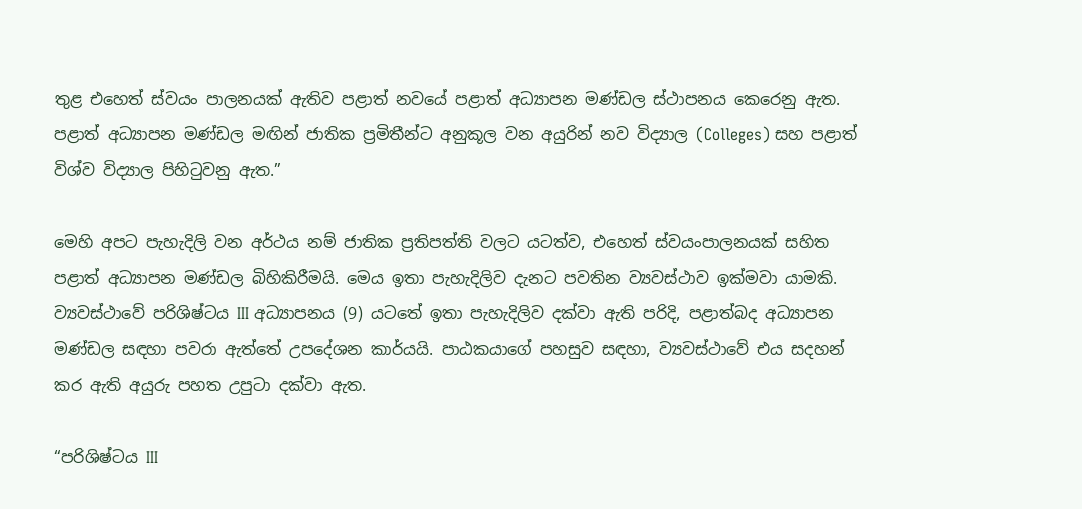තුළ එහෙත් ස්වයං පාලනයක් ඇතිව පළාත් නවයේ පළාත් අධ්‍යාපන මණ්ඩල ස්ථාපනය කෙරෙනු ඇත. පළාත් අධ්‍යාපන මණ්ඩල මඟින් ජාතික ප්‍රමිතීන්ට අනුකූල වන අයුරින් නව විද්‍යාල (Colleges) සහ පළාත් විශ්ව විද්‍යාල පිහිටුවනු ඇත.”

මෙහි අපට පැහැදිලි වන අර්ථය නම් ජාතික ප්‍රතිපත්ති වලට යටත්ව, එහෙත් ස්වයංපාලනයක් සහිත පළාත් අධ්‍යාපන මණ්ඩල බිහිකිරීමයි. මෙය ඉතා පැහැදිලිව දැනට පවතින ව්‍යවස්ථාව ඉක්මවා යාමකි. ව්‍යවස්ථාවේ පරිශිෂ්ටය III අධ්‍යාපනය (9) යටතේ ඉතා පැහැදිලිව දක්වා ඇති පරිදි, පළාත්බද අධ්‍යාපන මණ්ඩල සඳහා පවරා ඇත්තේ උපදේශන කාර්යයි. පාඨකයාගේ පහසුව සඳහා, ව්‍යවස්ථාවේ එය සදහන් කර ඇති අයුරු පහත උපුටා දක්වා ඇත.

“පරිශිෂ්ටය III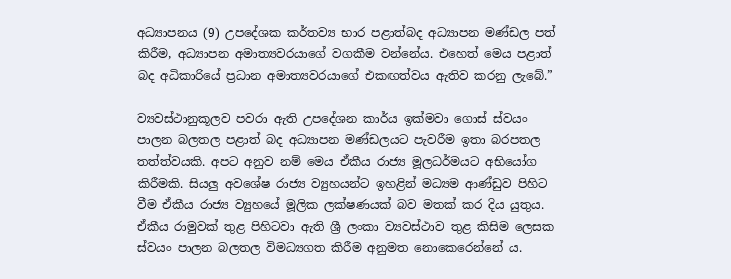අධ්‍යාපනය (9) උපදේශක කර්තව්‍ය භාර පළාත්බද අධ්‍යාපන මණ්ඩල පත් කිරීම, අධ්‍යාපන අමාත්‍යවරයාගේ වගකීම වන්නේය. එහෙත් මෙය පළාත් බද අධිකාරියේ ප්‍රධාන අමාත්‍යවරයාගේ එකඟත්වය ඇතිව කරනු ලැබේ.”

ව්‍යවස්ථානුකූලව පවරා ඇති උපදේශන කාර්ය ඉක්මවා ගොස් ස්වයං පාලන බලතල පළාත් බද අධ්‍යාපන මණ්ඩලයට පැවරීම ඉතා බරපතල තත්ත්වයකි. අපට අනුව නම් මෙය ඒකීය රාජ්‍ය මූලධර්මයට අභියෝග  කිරීමකි. සියලු අවශේෂ රාජ්‍ය ව්‍යුහයන්ට ඉහළින් මධ්‍යම ආණ්ඩුව පිහිට වීම ඒකීය රාජ්‍ය ව්‍යුහයේ මූලික ලක්ෂණයක් බව මතක් කර දිය යුතුය. ඒකීය රාමුවක් තුළ පිහිටවා ඇති ශ්‍රී ලංකා ව්‍යවස්ථාව තුළ කිසිම ලෙසක ස්වයං පාලන බලතල විමධ්‍යගත කිරීම අනුමත නොකෙරෙන්නේ ය.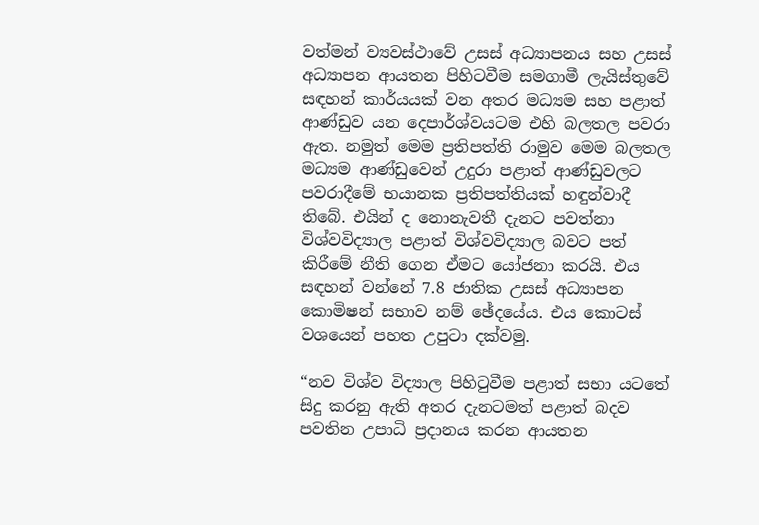වත්මන් ව්‍යවස්ථාවේ උසස් අධ්‍යාපනය සහ උසස් අධ්‍යාපන ආයතන පිහිටවීම සමගාමී ලැයිස්තුවේ සඳහන් කාර්යයක් වන අතර මධ්‍යම සහ පළාත් ආණ්ඩුව යන දෙපාර්ශ්වයටම එහි බලතල පවරා ඇත. නමුත් මෙම ප්‍රතිපත්ති රාමුව මෙම බලතල මධ්‍යම ආණ්ඩුවෙන් උදුරා පළාත් ආණ්ඩුවලට පවරාදීමේ භයානක ප්‍රතිපත්තියක් හඳුන්වාදී තිබේ. එයින් ද නොනැවතී දැනට පවත්නා විශ්වවිද්‍යාල පළාත් විශ්වවිද්‍යාල බවට පත් කිරීමේ නීති ගෙන ඒමට යෝජනා කරයි. එය සඳහන් වන්නේ 7.8 ජාතික උසස් අධ්‍යාපන කොමිෂන් සභාව නම් ඡේදයේය. එය කොටස් වශයෙන් පහත උපුටා දක්වමු.

“නව විශ්ව විද්‍යාල පිහිටුවීම පළාත් සභා යටතේ සිදු කරනු ඇති අතර දැනටමත් පළාත් බදව පවතින උපාධි ප්‍රදානය කරන ආයතන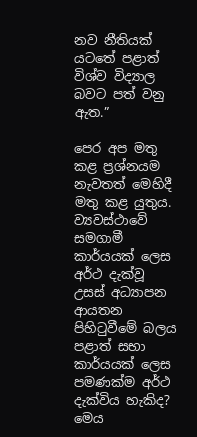නව නීතියක් යටතේ පළාත් විශ්ව විද්‍යාල බවට පත් වනු ඇත.”

පෙර අප මතු කළ ප්‍රශ්නයම නැවතත් මෙහිදී මතු කළ යුතුය. ව්‍යවස්ථාවේ සමගාමී කාර්යයක් ලෙස අර්ථ දැක්වූ උසස් අධ්‍යාපන ආයතන පිහිටුවීමේ බලය පළාත් සභා කාර්යයක් ලෙස පමණක්ම අර්ථ දැක්විය හැකිද? මෙය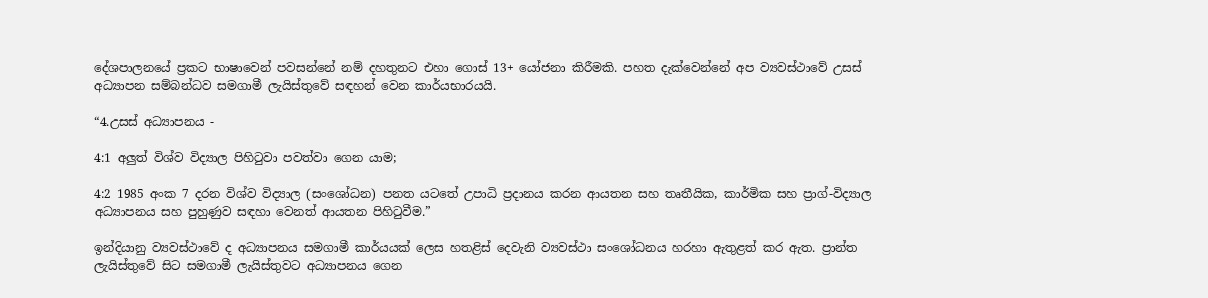දේශපාලනයේ ප්‍රකට භාෂාවෙන් පවසන්නේ නම් දහතුනට එහා ගොස් 13+ යෝජනා කිරීමකි. පහත දැක්වෙන්නේ අප ව්‍යවස්ථාවේ උසස් අධ්‍යාපන සම්බන්ධව සමගාමී ලැයිස්තුවේ සඳහන් වෙන කාර්යභාරයයි.

“4.උසස් අධ්‍යාපනය -

4:1 අලුත් විශ්ව විද්‍යාල පිහිටුවා පවත්වා ගෙන යාම;

4:2 1985 අංක 7 දරන විශ්ව විද්‍යාල (සංශෝධන) පනත යටතේ උපාධි ප්‍රදානය කරන ආයතන සහ තෘතීයික, කාර්මික සහ ප්‍රාග්-විද්‍යාල අධ්‍යාපනය සහ පුහුණුව සඳහා වෙනත් ආයතන පිහිටුවීම.”

ඉන්දියානු ව්‍යවස්ථාවේ ද අධ්‍යාපනය සමගාමී කාර්යයක් ලෙස හතළිස් දෙවැනි ව්‍යවස්ථා සංශෝධනය හරහා ඇතුළත් කර ඇත. ප්‍රාන්ත ලැයිස්තුවේ සිට සමගාමී ලැයිස්තුවට අධ්‍යාපනය ගෙන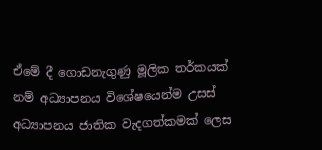ඒමේ දී ගොඩනැගුණු මූලික තර්කයක් නම් අධ්‍යාපනය විශේෂයෙන්ම උසස් අධ්‍යාපනය ජාතික වැදගත්කමක් ලෙස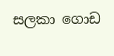සලකා ගොඩ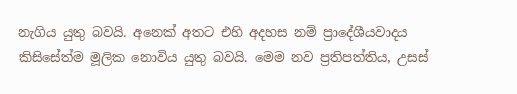නැගිය යුතු බවයි. අනෙක් අතට එහි අදහස නම් ප්‍රාදේශීයවාදය කිසිසේත්ම මූලික නොවිය යුතු බවයි. මෙම නව ප්‍රතිපත්තිය, උසස්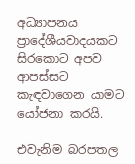අධ්‍යාපනය ප්‍රාදේශීයවාදයකට සිරකොට අපව  ආපස්සට කැඳවාගෙන යාමට යෝජනා කරයි.

එවැනිම බරපතල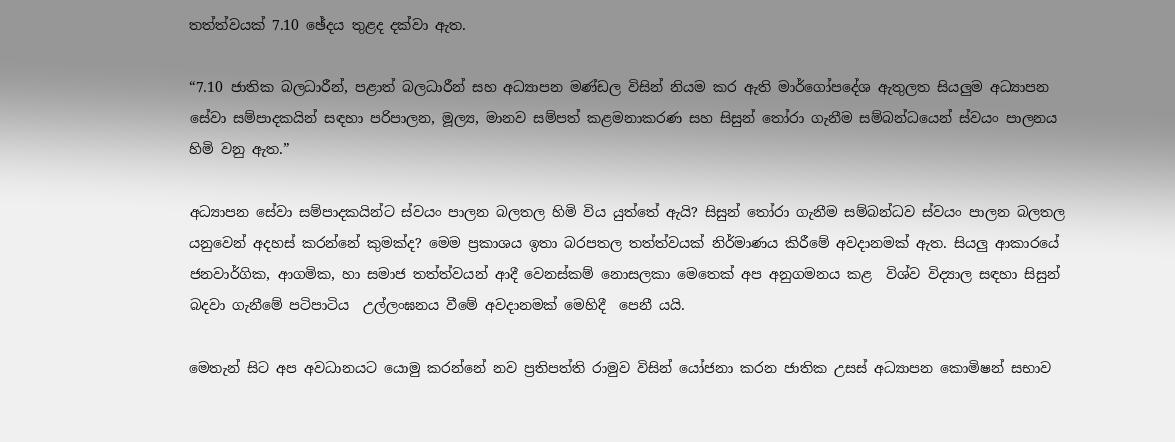තත්ත්වයක් 7.10 ඡේදය තුළද දක්වා ඇත.

“7.10 ජාතික බලධාරීන්, පළාත් බලධාරීන් සහ අධ්‍යාපන මණ්ඩල විසින් නියම කර ඇති මාර්ගෝපදේශ ඇතුලත සියලුම අධ්‍යාපන සේවා සම්පාදකයින් සඳහා පරිපාලන, මූල්‍ය, මානව සම්පත් කළමනාකරණ සහ සිසුන් තෝරා ගැනීම සම්බන්ධයෙන් ස්වයං පාලනය හිමි වනු ඇත.”

අධ්‍යාපන සේවා සම්පාදකයින්ට ස්වයං පාලන බලතල හිමි විය යුත්තේ ඇයි? සිසුන් තෝරා ගැනීම සම්බන්ධව ස්වයං පාලන බලතල යනුවෙන් අදහස් කරන්නේ කුමක්ද? මෙම ප්‍රකාශය ඉතා බරපතල තත්ත්වයක් නිර්මාණය කිරීමේ අවදානමක් ඇත. සියලු ආකාරයේ ජනවාර්ගික, ආගමික, හා සමාජ තත්ත්වයන් ආදී වෙනස්කම් නොසලකා මෙතෙක් අප අනුගමනය කළ  විශ්ව විද්‍යාල සඳහා සිසුන් බදවා ගැනීමේ පටිපාටිය  උල්ලංඝනය වීමේ අවදානමක් මෙහිදී  පෙනී යයි.

මෙතැන් සිට අප අවධානයට යොමු කරන්නේ නව ප්‍රතිපත්ති රාමුව විසින් යෝජනා කරන ජාතික උසස් අධ්‍යාපන කොමිෂන් සභාව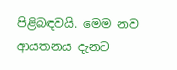පිළිබඳවයි. මෙම නව ආයතනය දැනට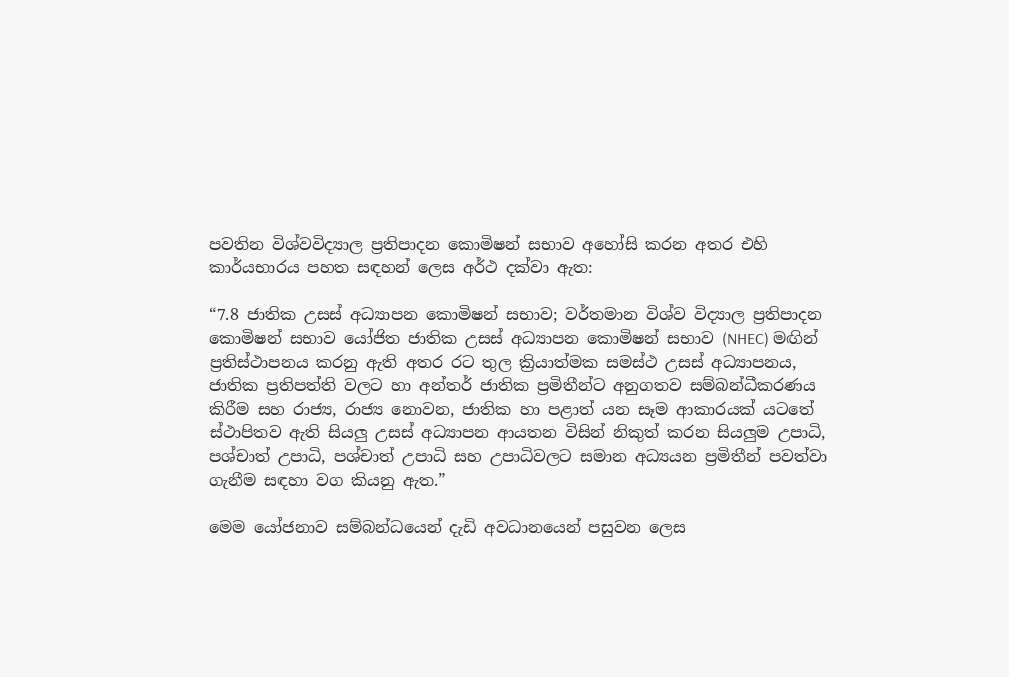පවතින විශ්වවිද්‍යාල ප්‍රතිපාදන කොමිෂන් සභාව අහෝසි කරන අතර එහි කාර්යභාරය පහත සඳහන් ලෙස අර්ථ දක්වා ඇත:

“7.8 ජාතික උසස් අධ්‍යාපන කොමිෂන් සභාව; වර්තමාන විශ්ව විද්‍යාල ප්‍රතිපාදන කොමිෂන් සභාව යෝජිත ජාතික උසස් අධ්‍යාපන කොමිෂන් සභාව (NHEC) මඟින් ප්‍රතිස්ථාපනය කරනු ඇති අතර රට තුල ක්‍රියාත්මක සමස්ථ උසස් අධ්‍යාපනය, ජාතික ප්‍රතිපත්ති වලට හා අන්තර් ජාතික ප්‍රමිතීන්ට අනුගතව සම්බන්ධීකරණය කිරීම සහ රාජ්‍ය, රාජ්‍ය නොවන, ජාතික හා පළාත් යන සෑම ආකාරයක් යටතේ ස්ථාපිතව ඇති සියලු උසස් අධ්‍යාපන ආයතන විසින් නිකුත් කරන සියලුම උපාධි, පශ්චාත් උපාධි, පශ්චාත් උපාධි සහ උපාධිවලට සමාන අධ්‍යයන ප්‍රමිතීන් පවත්වා ගැනීම සඳහා වග කියනු ඇත.”

මෙම යෝජනාව සම්බන්ධයෙන් දැඩි අවධානයෙන් පසුවන ලෙස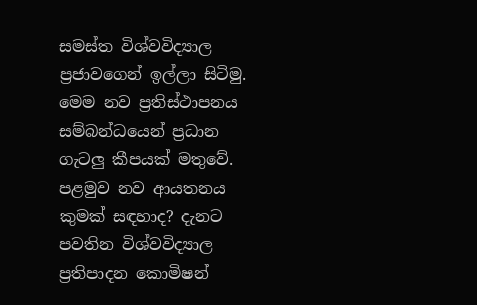සමස්ත විශ්වවිද්‍යාල ප්‍රජාවගෙන් ඉල්ලා සිටිමු. මෙම නව ප්‍රතිස්ථාපනය සම්බන්ධයෙන් ප්‍රධාන ගැටලු කීපයක් මතුවේ. පළමුව නව ආයතනය කුමක් සඳහාද? දැනට පවතින විශ්වවිද්‍යාල ප්‍රතිපාදන කොමිෂන්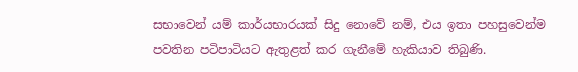සභාවෙන් යම් කාර්යභාරයක් සිදු නොවේ නම්, එය ඉතා පහසුවෙන්ම පවතින පටිපාටියට ඇතුළත් කර ගැනීමේ හැකියාව තිබුණි.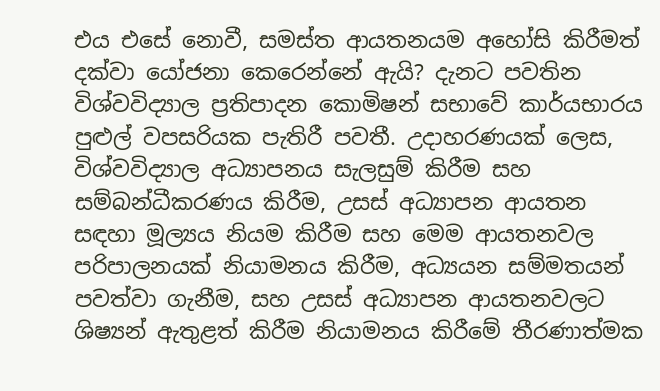එය එසේ නොවී, සමස්ත ආයතනයම අහෝසි කිරීමත් දක්වා යෝජනා කෙරෙන්නේ ඇයි? දැනට පවතින විශ්වවිද්‍යාල ප්‍රතිපාදන කොමිෂන් සභාවේ කාර්යභාරය පුළුල් වපසරියක පැතිරී පවතී. උදාහරණයක් ලෙස, විශ්වවිද්‍යාල අධ්‍යාපනය සැලසුම් කිරීම සහ සම්බන්ධීකරණය කිරීම, උසස් අධ්‍යාපන ආයතන සඳහා මූල්‍යය නියම කිරීම සහ මෙම ආයතනවල පරිපාලනයක් නියාමනය කිරීම, අධ්‍යයන සම්මතයන් පවත්වා ගැනීම, සහ උසස් අධ්‍යාපන ආයතනවලට ශිෂ්‍යන් ඇතුළත් කිරීම නියාමනය කිරීමේ තීරණාත්මක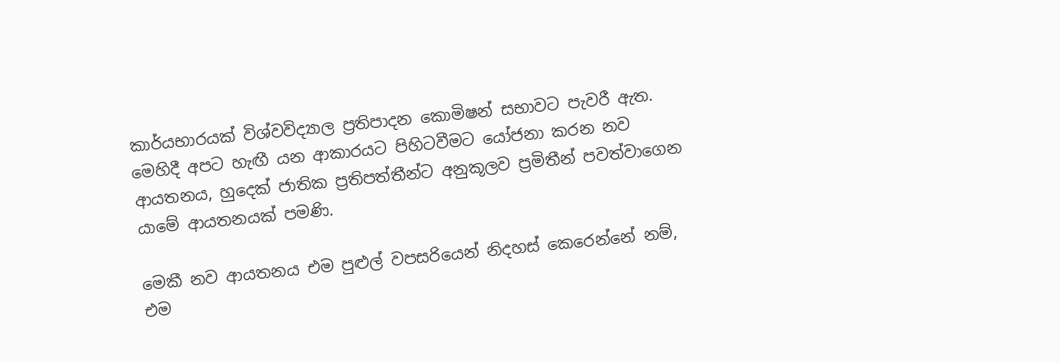කාර්යභාරයක් විශ්වවිද්‍යාල ප්‍රතිපාදන කොමිෂන් සභාවට පැවරී ඇත. මෙහිදී අපට හැඟී යන ආකාරයට පිහිටවීමට යෝජනා කරන නව ආයතනය, හුදෙක් ජාතික ප්‍රතිපත්තීන්ට අනුකූලව ප්‍රමිතීන් පවත්වාගෙන යාමේ ආයතනයක් පමණි.

මෙකී නව ආයතනය එම පුළුල් වපසරියෙන් නිදහස් කෙරෙන්නේ නම්, එම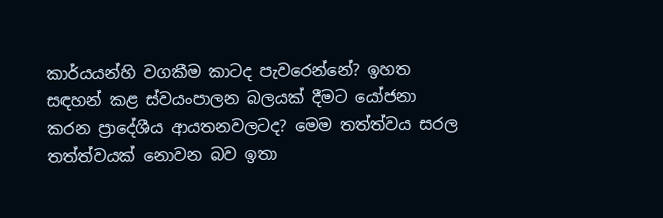කාර්යයන්හි වගකීම කාටද පැවරෙන්නේ? ඉහත සඳහන් කළ ස්වයංපාලන බලයක් දීමට යෝජනා කරන ප්‍රාදේශීය ආයතනවලටද? මෙම තත්ත්වය සරල තත්ත්වයක් නොවන බව ඉතා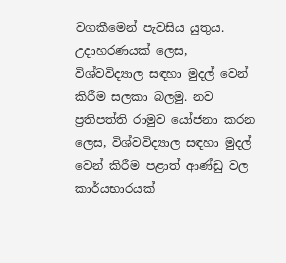වගකීමෙන් පැවසිය යුතුය. උදාහරණයක් ලෙස, විශ්වවිද්‍යාල සඳහා මුදල් වෙන් කිරීම සලකා බලමු. නව ප්‍රතිපත්ති රාමුව යෝජනා කරන ලෙස, විශ්වවිද්‍යාල සඳහා මුදල් වෙන් කිරීම පළාත් ආණ්ඩු වල කාර්යභාරයක්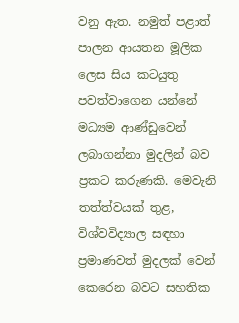වනු ඇත. නමුත් පළාත් පාලන ආයතන මූලික ලෙස සිය කටයුතු පවත්වාගෙන යන්නේ මධ්‍යම ආණ්ඩුවෙන් ලබාගන්නා මුදලින් බව ප්‍රකට කරුණකි. මෙවැනි තත්ත්වයක් තුළ, විශ්වවිද්‍යාල සඳහා ප්‍රමාණවත් මුදලක් වෙන් කෙරෙන බවට සහතික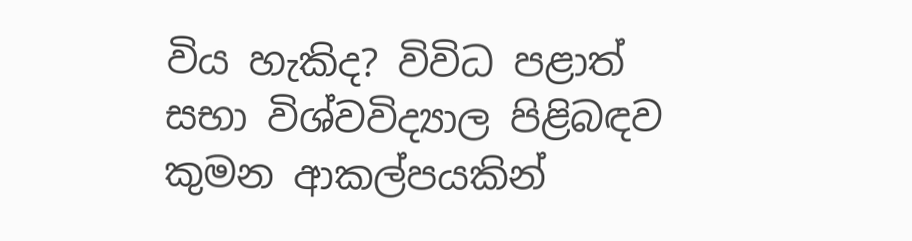විය හැකිද? විවිධ පළාත් සභා විශ්වවිද්‍යාල පිළිබඳව කුමන ආකල්පයකින්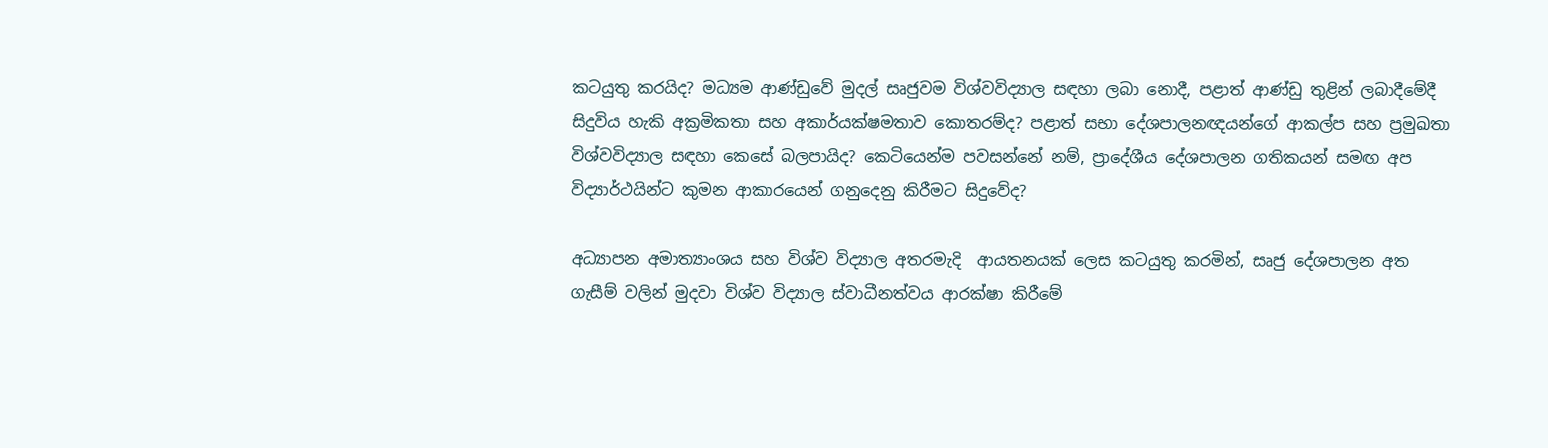කටයුතු කරයිද? මධ්‍යම ආණ්ඩුවේ මුදල් සෘජුවම විශ්වවිද්‍යාල සඳහා ලබා නොදී, පළාත් ආණ්ඩු තුළින් ලබාදීමේදී සිදුවිය හැකි අක්‍රමිකතා සහ අකාර්යක්ෂමතාව කොතරම්ද? පළාත් සභා දේශපාලනඥයන්ගේ ආකල්ප සහ ප්‍රමුඛතා විශ්වවිද්‍යාල සඳහා කෙසේ බලපායිද? කෙටියෙන්ම පවසන්නේ නම්, ප්‍රාදේශීය දේශපාලන ගතිකයන් සමඟ අප විද්‍යාර්ථයින්ට කුමන ආකාරයෙන් ගනුදෙනු කිරීමට සිදුවේද?

අධ්‍යාපන අමාත්‍යාංශය සහ විශ්ව විද්‍යාල අතරමැදි  ආයතනයක් ලෙස කටයුතු කරමින්, සෘජු දේශපාලන අත ගැසීම් වලින් මුදවා විශ්ව විද්‍යාල ස්වාධීනත්වය ආරක්ෂා කිරීමේ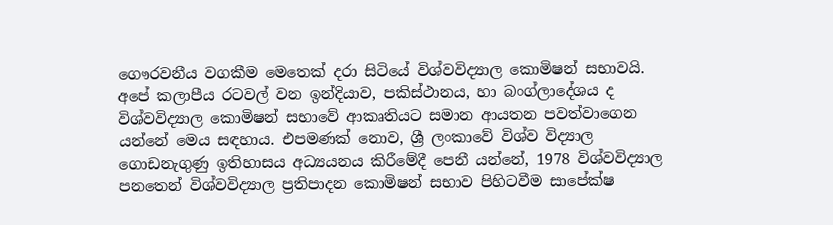ගෞරවනීය වගකීම මෙතෙක් දරා සිටියේ විශ්වවිද්‍යාල කොමිෂන් සභාවයි. අපේ කලාපීය රටවල් වන ඉන්දියාව, පකිස්ථානය, හා බංග්ලාදේශය ද විශ්වවිද්‍යාල කොමිෂන් සභාවේ ආකෘතියට සමාන ආයතන පවත්වාගෙන යන්නේ මෙය සඳහාය. එපමණක් නොව, ශ්‍රී ලංකාවේ විශ්ව විද්‍යාල ගොඩනැගුණු ඉතිහාසය අධ්‍යයනය කිරීමේදී පෙනී යන්නේ, 1978 විශ්වවිද්‍යාල පනතෙන් විශ්වවිද්‍යාල ප්‍රතිපාදන කොමිෂන් සභාව පිහිටවීම සාපේක්ෂ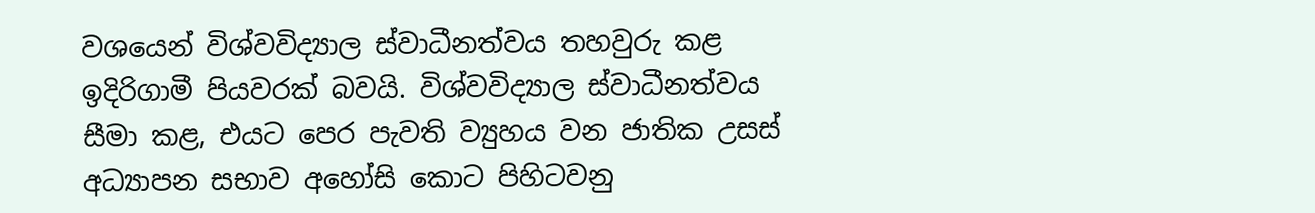වශයෙන් විශ්වවිද්‍යාල ස්වාධීනත්වය තහවුරු කළ ඉදිරිගාමී පියවරක් බවයි. විශ්වවිද්‍යාල ස්වාධීනත්වය සීමා කළ, එයට පෙර පැවති ව්‍යුහය වන ජාතික උසස් අධ්‍යාපන සභාව අහෝසි කොට පිහිටවනු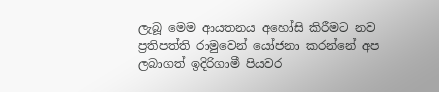ලැබූ මෙම ආයතනය අහෝසි කිරීමට නව ප්‍රතිපත්ති රාමුවෙන් යෝජනා කරන්නේ අප ලබාගත් ඉදිරිගාමී පියවර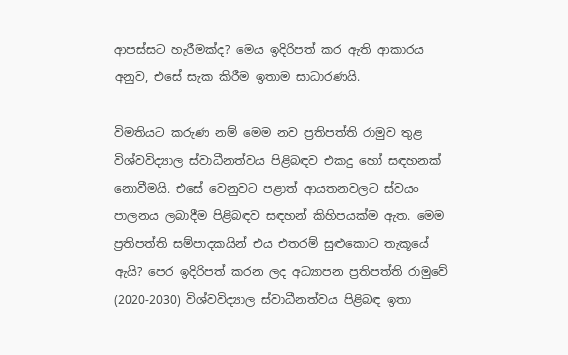ආපස්සට හැරීමක්ද? මෙය ඉදිරිපත් කර ඇති ආකාරය අනුව, එසේ සැක කිරීම ඉතාම සාධාරණයි.

විමතියට කරුණ නම් මෙම නව ප්‍රතිපත්ති රාමුව තුළ විශ්වවිද්‍යාල ස්වාධීනත්වය පිළිබඳව එකදු හෝ සඳහනක් නොවීමයි. එසේ වෙනුවට පළාත් ආයතනවලට ස්වයං පාලනය ලබාදීම පිළිබඳව සඳහන් කිහිපයක්ම ඇත. මෙම ප්‍රතිපත්ති සම්පාදකයින් එය එතරම් සුළුකොට තැකූයේ ඇයි? පෙර ඉදිරිපත් කරන ලද අධ්‍යාපන ප්‍රතිපත්ති රාමුවේ (2020-2030) විශ්වවිද්‍යාල ස්වාධීනත්වය පිළිබඳ ඉතා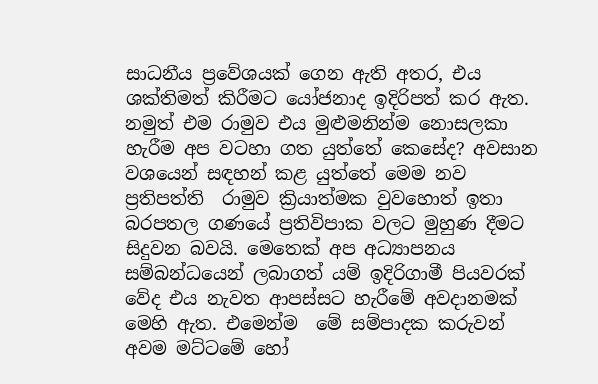සාධනීය ප්‍රවේශයක් ගෙන ඇති අතර, එය ශක්තිමත් කිරීමට යෝජනාද ඉදිරිපත් කර ඇත. නමුත් එම රාමුව එය මුළුමනින්ම නොසලකා හැරීම අප වටහා ගත යුත්තේ කෙසේද? අවසාන වශයෙන් සඳහන් කළ යුත්තේ මෙම නව ප්‍රතිපත්ති  රාමුව ක්‍රියාත්මක වුවහොත් ඉතා බරපතල ගණයේ ප්‍රතිවිපාක වලට මුහුණ දීමට සිදුවන බවයි. මෙතෙක් අප අධ්‍යාපනය සම්බන්ධයෙන් ලබාගත් යම් ඉදිරිගාමී පියවරක් වේද එය නැවත ආපස්සට හැරීමේ අවදානමක් මෙහි ඇත. එමෙන්ම  මේ සම්පාදක කරුවන් අවම මට්ටමේ හෝ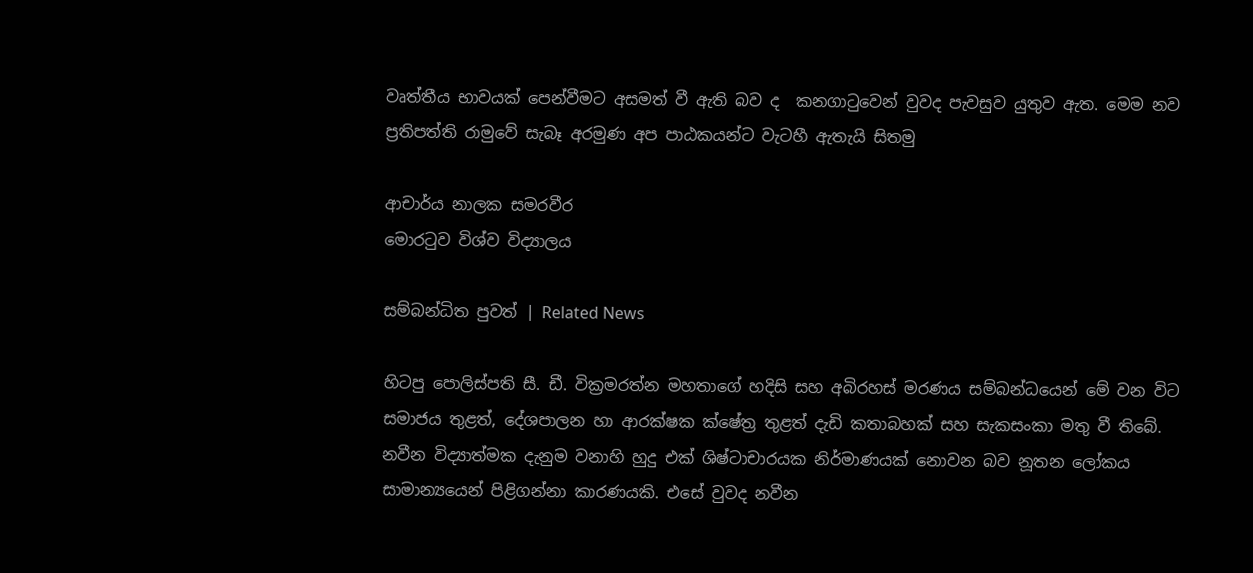වෘත්තීය භාවයක් පෙන්වීමට අසමත් වී ඇති බව ද  කනගාටුවෙන් වුවද පැවසුව යුතුව ඇත. මෙම නව ප්‍රතිපත්ති රාමුවේ සැබෑ අරමුණ අප පාඨකයන්ට වැටහී ඇතැයි සිතමු

ආචාර්ය නාලක සමරවීර
මොරටුව විශ්ව විද්‍යාලය

සම්බන්ධිත පුවත් | Related News

හිටපු පොලිස්පති සී. ඩී. වික්‍රමරත්න මහතාගේ හදිසි සහ අබිරහස් මරණය සම්බන්ධයෙන් මේ වන විට සමාජය තුළත්, දේශපාලන හා ආරක්ෂක ක්ෂේත්‍ර තුළත් දැඩි කතාබහක් සහ සැකසංකා මතු වී තිබේ.
නවීන විද්‍යාත්මක දැනුම වනාහි හුදු එක් ශිෂ්ටාචාරයක නිර්මාණයක් නොවන බව නූතන ලෝකය සාමාන්‍යයෙන් පිළිගන්නා කාරණයකි. එසේ වුවද නවීන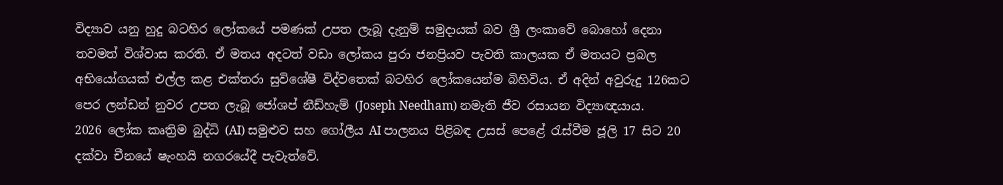විද්‍යාව යනු හුදු බටහිර ලෝකයේ පමණක් උපත ලැබූ දැනුම් සමුදායක් බව ශ්‍රී ලංකාවේ බොහෝ දෙනා තවමත් විශ්වාස කරති. ඒ මතය අදටත් වඩා ලෝකය පුරා ජනප්‍රියව පැවති කාලයක ඒ මතයට ප්‍රබල අභියෝගයක් එල්ල කළ එක්තරා සුවිශේෂී විද්වතෙක් බටහිර ලෝකයෙන්ම බිහිවිය. ඒ අදින් අවුරුදු 126කට පෙර ලන්ඩන් නුවර උපත ලැබූ ජෝශප් නීඩ්හැම් (Joseph Needham) නමැති ජීව රසායන විද්‍යාඥයාය.
2026 ලෝක කෘත්‍රිම බුද්ධි (AI) සමුළුව සහ ගෝලීය AI පාලනය පිළිබඳ උසස් පෙළේ රැස්වීම ජූලි 17 සිට 20 දක්වා චීනයේ ෂැංහයි නගරයේදී පැවැත්වේ.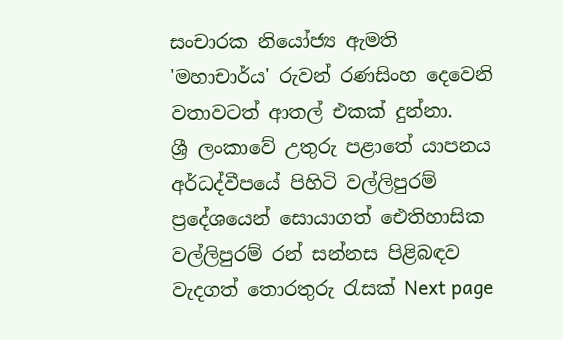සංචාරක නියෝජ්‍ය ඇමති 'මහාචාර්ය' රුවන් රණසිංහ දෙවෙනි වතාවටත් ආතල් එකක් දුන්නා.
ශ්‍රී ලංකාවේ උතුරු පළාතේ යාපනය අර්ධද්වීපයේ පිහිටි වල්ලිපුරම් ප්‍රදේශයෙන් සොයාගත් ඓතිහාසික වල්ලිපුරම් රන් සන්නස පිළිබඳව වැදගත් තොරතුරු රැසක් Next page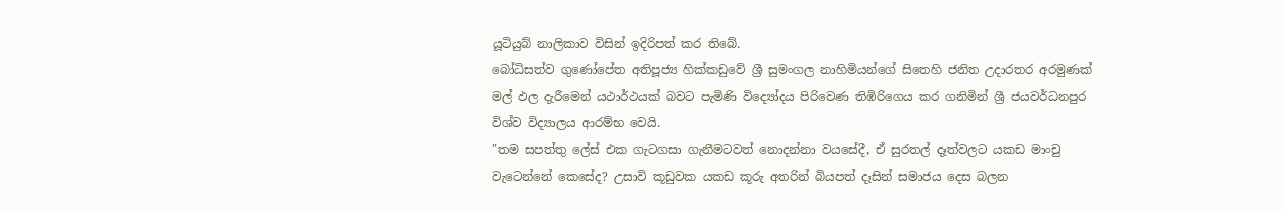යූටියුබ් නාලිකාව විසින් ඉදිරිපත් කර තිබේ.
බෝධිසත්ව ගුණෝපේත අතිපූජ්‍ය හික්කඩුවේ ශ්‍රී සුමංගල නාහිමියන්ගේ සිතෙහි ජනිත උදාරතර අරමුණක් මල් ඵල දැරීමෙන් යථාර්ථයක් බවට පැමිණි විද්‍යෝදය පිරිවෙණ තිඹිරිගෙය කර ගනිමින් ශ්‍රී ජයවර්ධනපුර විශ්ව විද්‍යාලය ආරම්භ වෙයි.
"තම සපත්තු ලේස් එක ගැටගසා ගැනීමටවත් නොදන්නා වයසේදී, ඒ සුරතල් දෑත්වලට යකඩ මාංචු වැටෙන්නේ කෙසේද? උසාවි කූඩුවක යකඩ කූරු අතරින් බියපත් දෑසින් සමාජය දෙස බලන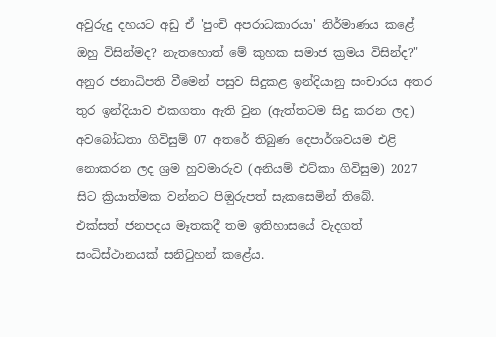අවුරුදු දහයට අඩු ඒ 'පුංචි අපරාධකාරයා' නිර්මාණය කළේ ඔහු විසින්මද? නැතහොත් මේ කුහක සමාජ ක්‍රමය විසින්ද?"
අනුර ජනාධිපති වීමෙන් පසුව සිදුකළ ඉන්දියානු සංචාරය අතර තුර ඉන්දියාව එකගතා ඇති වුන (ඇත්තටම සිදු කරන ලද) අවබෝධතා ගිවිසුම් 07 අතරේ තිබුණ දෙපාර්ශවයම එළි නොකරන ලද ශ්‍රම හුවමාරුව (අනියම් එට්කා ගිවිසුම) 2027 සිට ක්‍රියාත්මක වන්නට පිඔුරුපත් සැකසෙමින් තිබේ.
එක්සත් ජනපදය මෑතකදී තම ඉතිහාසයේ වැදගත් සංධිස්ථානයක් සනිටුහන් කළේය.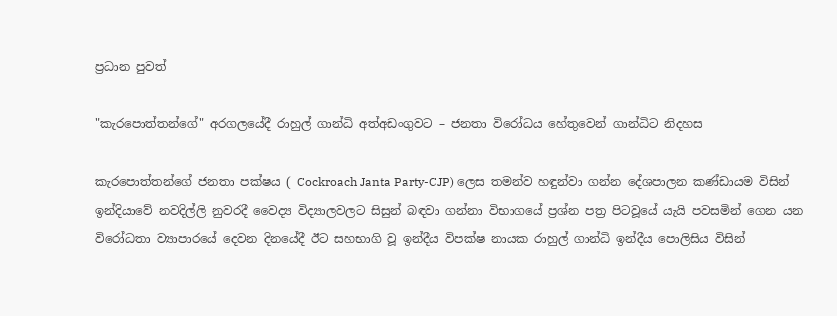ප්‍රධාන පුවත්

"කැරපොත්තන්ගේ" අරගලයේදී රාහුල් ගාන්ධි අත්අඩංගුවට – ජනතා විරෝධය හේතුවෙන් ගාන්ධිට නිදහස

කැරපොත්තන්ගේ ජනතා පක්ෂය ( Cockroach Janta Party-CJP) ලෙස තමන්ව හඳුන්වා ගන්න දේශපාලන කණ්ඩායම විසින් ඉන්දියාවේ නවදිල්ලි නුවරදී වෛද්‍ය විද්‍යාලවලට සිසුන් බඳවා ගන්නා විභාගයේ ප්‍රශ්න පත්‍ර පිටවූයේ යැයි පවසමින් ගෙන යන විරෝධතා ව්‍යාපාරයේ දෙවන දිනයේදී ඊට සහභාගි වූ ඉන්දීය විපක්ෂ නායක රාහුල් ගාන්ධි ඉන්දීය පොලිසිය විසින්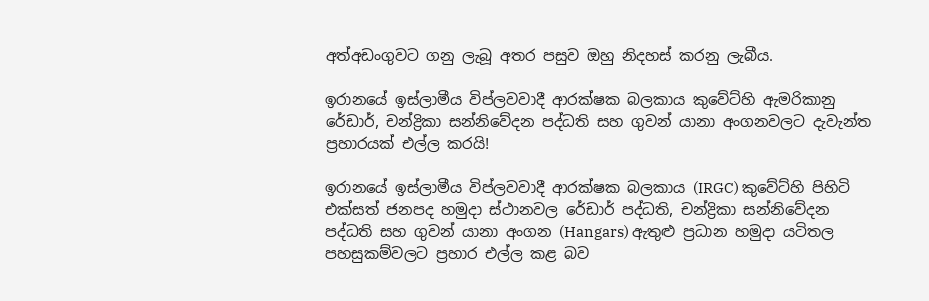අත්අඩංගුවට ගනු ලැබූ අතර පසුව ඔහු නිදහස් කරනු ලැබීය.

ඉරානයේ ඉස්ලාමීය විප්ලවවාදී ආරක්ෂක බලකාය කුවේට්හි ඇමරිකානු රේඩාර්, චන්ද්‍රිකා සන්නිවේදන පද්ධති සහ ගුවන් යානා අංගනවලට දැවැන්ත ප්‍රහාරයක් එල්ල කරයි!

ඉරානයේ ඉස්ලාමීය විප්ලවවාදී ආරක්ෂක බලකාය (IRGC) කුවේට්හි පිහිටි එක්සත් ජනපද හමුදා ස්ථානවල රේඩාර් පද්ධති, චන්ද්‍රිකා සන්නිවේදන පද්ධති සහ ගුවන් යානා අංගන (Hangars) ඇතුළු ප්‍රධාන හමුදා යටිතල පහසුකම්වලට ප්‍රහාර එල්ල කළ බව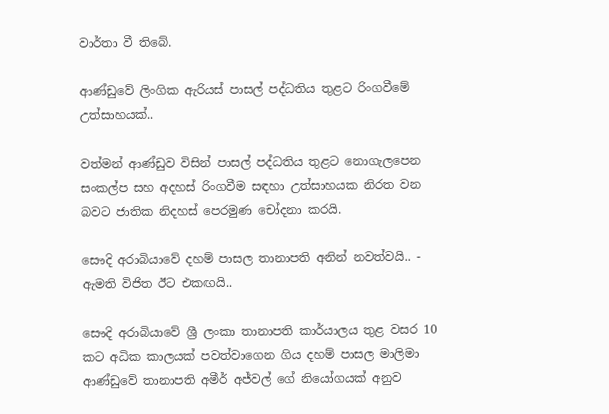වාර්තා වී තිබේ.

ආණ්ඩුවේ ලිංගික ඇරියස් පාසල් පද්ධතිය තුළට රිංගවීමේ උත්සාහයක්..

වත්මන් ආණ්ඩුව විසින් පාසල් පද්ධතිය තුළට නොගැලපෙන සංකල්ප සහ අදහස් රිංගවීම සඳහා උත්සාහයක නිරත වන බවට ජාතික නිදහස් පෙරමුණ චෝදනා කරයි.

සෞදි අරාබියාවේ දහම් පාසල තානාපති අනින් නවත්වයි.. - ඇමති විජිත ඊට එකඟයි..

සෞදි අරාබියාවේ ශ්‍රී ලංකා තානාපති කාර්යාලය තුළ වසර 10 කට අධික කාලයක් පවත්වාගෙන ගිය දහම් පාසල මාලිමා ආණ්ඩුවේ තානාපති අමීර් අජ්වල් ගේ නියෝගයක් අනුව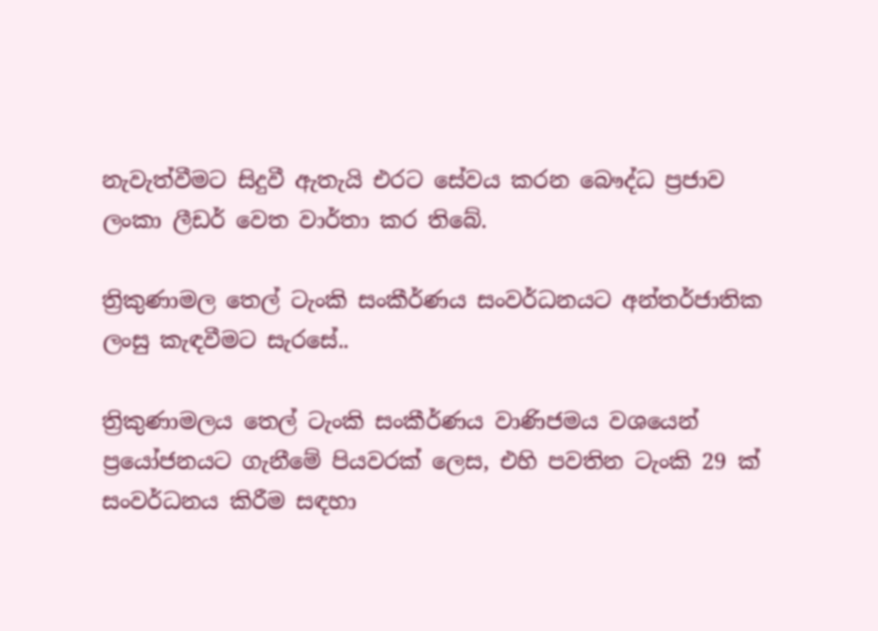නැවැත්වීමට සිදුවී ඇතැයි එරට සේවය කරන බෞද්ධ ප්‍රජාව ලංකා ලීඩර් වෙත වාර්තා කර තිබේ.

ත්‍රිකුණාමල තෙල් ටැංකි සංකීර්ණය සංවර්ධනයට අන්තර්ජාතික ලංසු කැඳවීමට සැරසේ..

ත්‍රිකුණාමලය තෙල් ටැංකි සංකීර්ණය වාණිජමය වශයෙන් ප්‍රයෝජනයට ගැනීමේ පියවරක් ලෙස, එහි පවතින ටැංකි 29 ක් සංවර්ධනය කිරීම සඳහා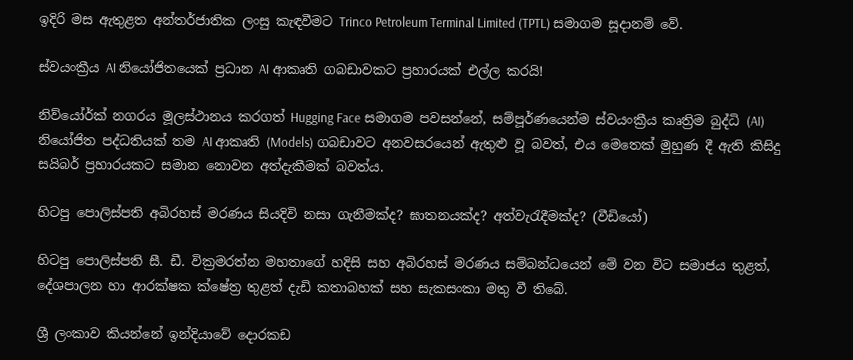ඉදිරි මස ඇතුළත අන්තර්ජාතික ලංසු කැඳවීමට Trinco Petroleum Terminal Limited (TPTL) සමාගම සූදානම් වේ.

ස්වයංක්‍රීය AI නියෝජිතයෙක් ප්‍රධාන AI ආකෘති ගබඩාවකට ප්‍රහාරයක් එල්ල කරයි!

නිව්යෝර්ක් නගරය මූලස්ථානය කරගත් Hugging Face සමාගම පවසන්නේ, සම්පූර්ණයෙන්ම ස්වයංක්‍රීය කෘත්‍රිම බුද්ධි (AI) නියෝජිත පද්ධතියක් තම AI ආකෘති (Models) ගබඩාවට අනවසරයෙන් ඇතුළු වූ බවත්, එය මෙතෙක් මුහුණ දී ඇති කිසිදු සයිබර් ප්‍රහාරයකට සමාන නොවන අත්දැකීමක් බවත්ය.

හිටපු පොලිස්පති අබිරහස් මරණය සියදිවි නසා ගැනීමක්ද? ඝාතනයක්ද? අත්වැරැදීමක්ද? (වීඩියෝ)

හිටපු පොලිස්පති සී. ඩී. වික්‍රමරත්න මහතාගේ හදිසි සහ අබිරහස් මරණය සම්බන්ධයෙන් මේ වන විට සමාජය තුළත්, දේශපාලන හා ආරක්ෂක ක්ෂේත්‍ර තුළත් දැඩි කතාබහක් සහ සැකසංකා මතු වී තිබේ.

ශ්‍රී ලංකාව කියන්නේ ඉන්දියාවේ දොරකඩ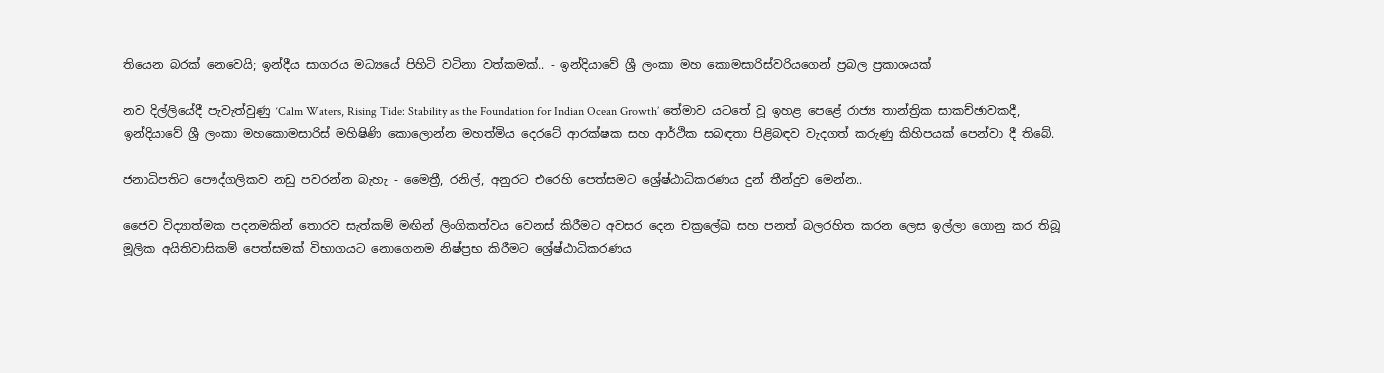තියෙන බරක් නෙවෙයි; ඉන්දීය සාගරය මධ්‍යයේ පිහිටි වටිනා වත්කමක්.. - ඉන්දියාවේ ශ්‍රී ලංකා මහ කොමසාරිස්වරියගෙන් ප්‍රබල ප්‍රකාශයක්

නව දිල්ලියේදී පැවැත්වුණු ‘Calm Waters, Rising Tide: Stability as the Foundation for Indian Ocean Growth’ තේමාව යටතේ වූ ඉහළ පෙළේ රාජ්‍ය තාන්ත්‍රික සාකච්ඡාවකදී, ඉන්දියාවේ ශ්‍රී ලංකා මහකොමසාරිස් මහිෂිණි කොලොන්න මහත්මිය දෙරටේ ආරක්ෂක සහ ආර්ථික සබඳතා පිළිබඳව වැදගත් කරුණු කිහිපයක් පෙන්වා දී තිබේ.

ජනාධිපතිට පෞද්ගලිකව නඩු පවරන්න බැහැ - මෛත්‍රී, රනිල්, අනුරට එරෙහි පෙත්සමට ශ්‍රේෂ්ඨාධිකරණය දුන් තීන්දුව මෙන්න..

ජෛව විද්‍යාත්මක පදනමකින් තොරව සැත්කම් මඟින් ලිංගිකත්වය වෙනස් කිරීමට අවසර දෙන චක්‍රලේඛ සහ පනත් බලරහිත කරන ලෙස ඉල්ලා ගොනු කර තිබූ මූලික අයිතිවාසිකම් පෙත්සමක් විභාගයට නොගෙනම නිෂ්ප්‍රභ කිරීමට ශ්‍රේෂ්ඨාධිකරණය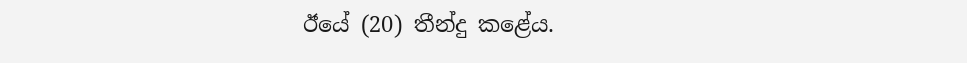ඊයේ (20) තීන්දු කළේය.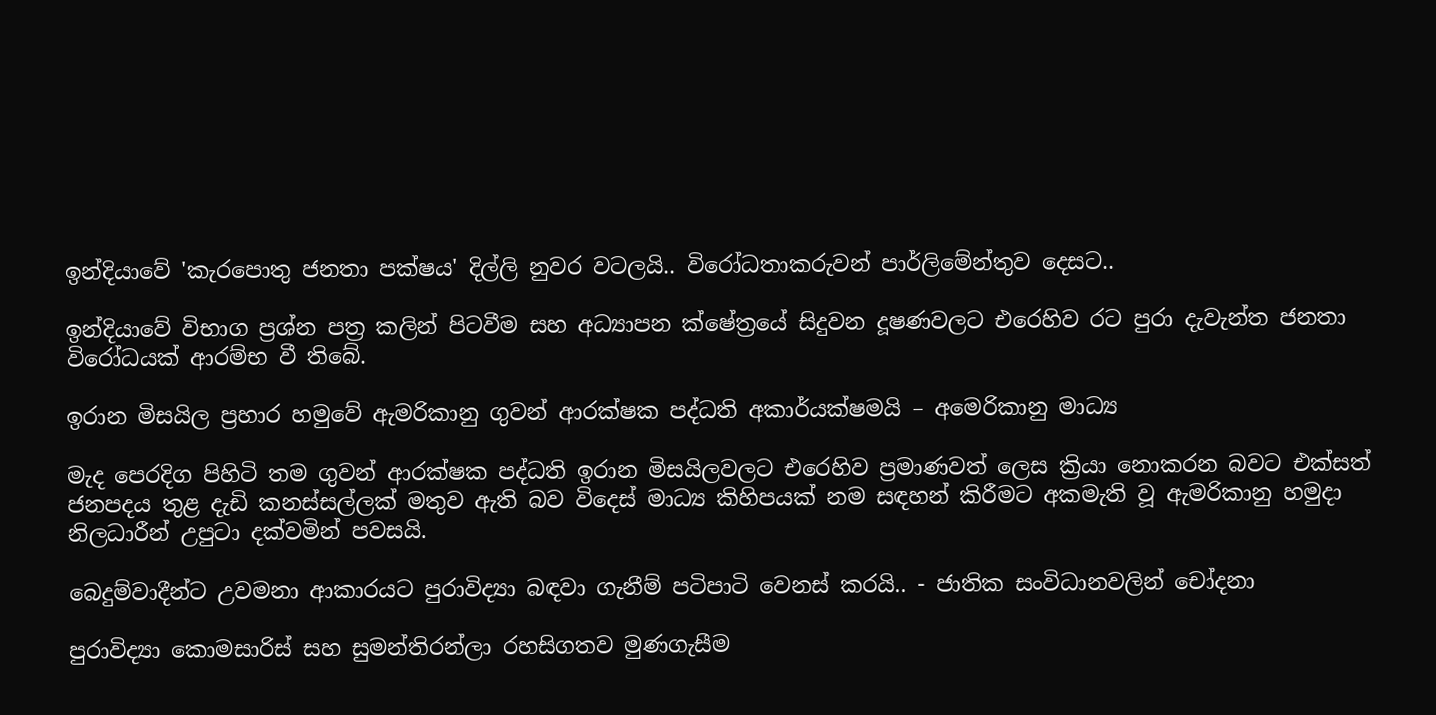ඉන්දියාවේ 'කැරපොතු ජනතා පක්ෂය' දිල්ලි නුවර වටලයි.. විරෝධතාකරුවන් පාර්ලිමේන්තුව දෙසට..

ඉන්දියාවේ විභාග ප්‍රශ්න පත්‍ර කලින් පිටවීම සහ අධ්‍යාපන ක්ෂේත්‍රයේ සිදුවන දූෂණවලට එරෙහිව රට පුරා දැවැන්ත ජනතා විරෝධයක් ආරම්භ වී තිබේ.

ඉරාන මිසයිල ප්‍රහාර හමුවේ ඇමරිකානු ගුවන් ආරක්ෂක පද්ධති අකාර්යක්ෂමයි – අමෙරිකානු මාධ්‍ය

මැද පෙරදිග පිහිටි තම ගුවන් ආරක්ෂක පද්ධති ඉරාන මිසයිලවලට එරෙහිව ප්‍රමාණවත් ලෙස ක්‍රියා නොකරන බවට එක්සත් ජනපදය තුළ දැඩි කනස්සල්ලක් මතුව ඇති බව විදෙස් මාධ්‍ය කිහිපයක් නම සඳහන් කිරීමට අකමැති වූ ඇමරිකානු හමුදා නිලධාරීන් උපුටා දක්වමින් පවසයි.

බෙදුම්වාදීන්ට උවමනා ආකාරයට පුරාවිද්‍යා බඳවා ගැනීම් පටිපාටි වෙනස් කරයි.. - ජාතික සංවිධානවලින් චෝදනා

පුරාවිද්‍යා කොමසාරිස් සහ සුමන්තිරන්ලා රහසිගතව මුණගැසීම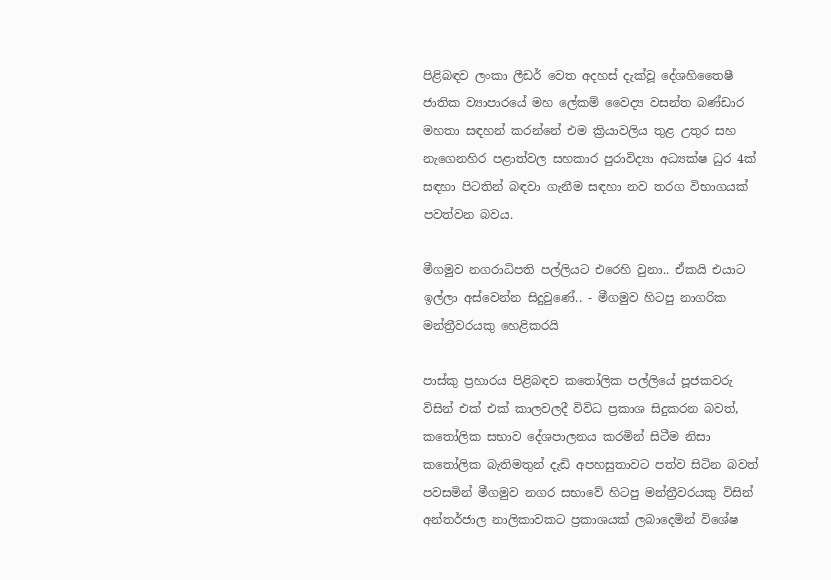පිළිබඳව ලංකා ලීඩර් වෙත අදහස් දැක්වූ දේශහිතෛෂී ජාතික ව්‍යාපාරයේ මහ ලේකම් වෛද්‍ය වසන්ත බණ්ඩාර මහතා සඳහන් කරන්නේ එම ක්‍රියාවලිය තුළ උතුර සහ නැගෙනහිර පළාත්වල සහකාර පුරාවිද්‍යා අධ්‍යක්ෂ ධුර 4ක් සඳහා පිටතින් බඳවා ගැනීම සඳහා නව තරග විභාගයක් පවත්වන බවය.

මීගමුව නගරාධිපති පල්ලියට එරෙහි වුනා.. ඒකයි එයාට ඉල්ලා අස්වෙන්න සිදුවුණේ.. - මීගමුව හිටපු නාගරික මන්ත්‍රීවරයකු හෙළිකරයි

පාස්කු ප්‍රහාරය පිළිබඳව කතෝලික පල්ලියේ පූජකවරු විසින් එක් එක් කාලවලදී විවිධ ප්‍රකාශ සිදුකරන බවත්, කතෝලික සභාව දේශපාලනය කරමින් සිටීම නිසා කතෝලික බැතිමතුන් දැඩි අපහසුතාවට පත්ව සිටින බවත් පවසමින් මීගමුව නගර සභාවේ හිටපු මන්ත්‍රීවරයකු විසින් අන්තර්ජාල නාලිකාවකට ප්‍රකාශයක් ලබාදෙමින් විශේෂ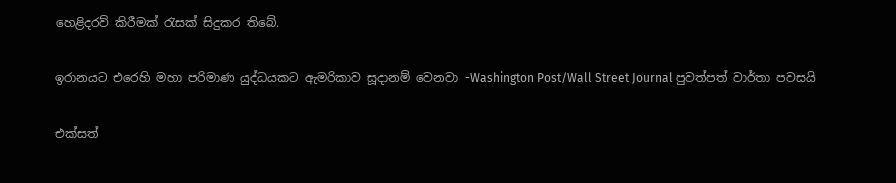හෙළිදරව් කිරීමක් රැසක් සිදුකර තිබේ.

ඉරානයට එරෙහි මහා පරිමාණ යුද්ධයකට ඇමරිකාව සූදානම් වෙනවා -Washington Post/Wall Street Journal පුවත්පත් වාර්තා පවසයි

එක්සත්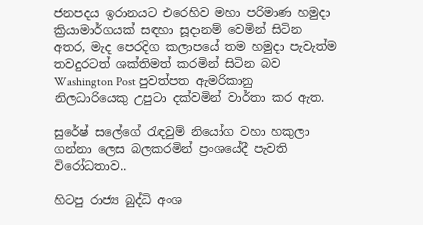ජනපදය ඉරානයට එරෙහිව මහා පරිමාණ හමුදා ක්‍රියාමාර්ගයක් සඳහා සූදානම් වෙමින් සිටින අතර, මැද පෙරදිග කලාපයේ තම හමුදා පැවැත්ම තවදුරටත් ශක්තිමත් කරමින් සිටින බව Washington Post පුවත්පත ඇමරිකානු නිලධාරියෙකු උපුටා දක්වමින් වාර්තා කර ඇත.

සුරේෂ් සලේගේ රැඳවුම් නියෝග වහා හකුලා ගන්නා ලෙස බලකරමින් ප්‍රංශයේදී පැවති විරෝධතාව..

හිටපු රාජ්‍ය බුද්ධි අංශ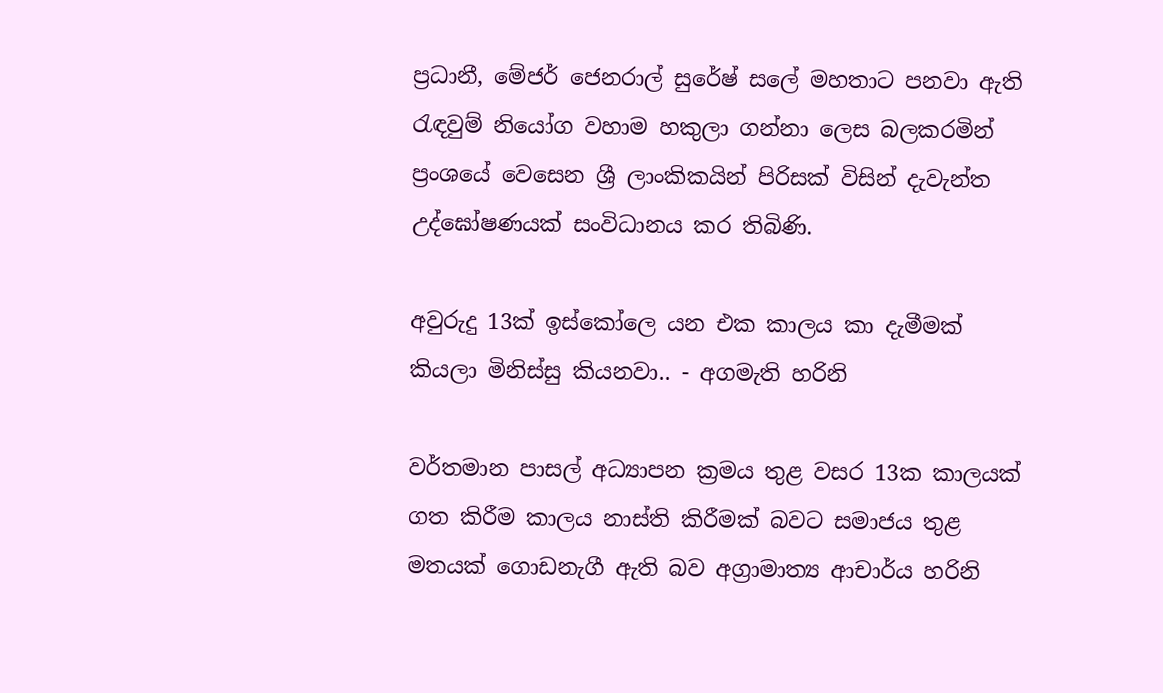ප්‍රධානී, මේජර් ජෙනරාල් සුරේෂ් සලේ මහතාට පනවා ඇති රැඳවුම් නියෝග වහාම හකුලා ගන්නා ලෙස බලකරමින් ප්‍රංශයේ වෙසෙන ශ්‍රී ලාංකිකයින් පිරිසක් විසින් දැවැන්ත උද්ඝෝෂණයක් සංවිධානය කර තිබිණි.

අවුරුදු 13ක් ඉස්කෝලෙ යන එක කාලය කා දැමීමක් කියලා මිනිස්සු කියනවා.. - අගමැති හරිනි

වර්තමාන පාසල් අධ්‍යාපන ක්‍රමය තුළ වසර 13ක කාලයක් ගත කිරීම කාලය නාස්ති කිරීමක් බවට සමාජය තුළ මතයක් ගොඩනැගී ඇති බව අග්‍රාමාත්‍ය ආචාර්ය හරිනි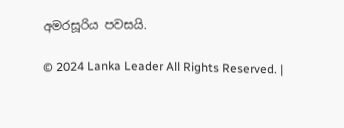අමරසූරිය පවසයි.

© 2024 Lanka Leader All Rights Reserved. |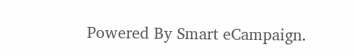Powered By Smart eCampaign.